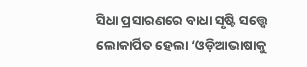ସିଧା ପ୍ରସାରଣରେ ବାଧା ସୃଷ୍ଟି ସତ୍ତ୍ୱେ ଲୋକାର୍ପିତ ହେଲା ‘ଓଡ଼ିଆଭାଷାକୁ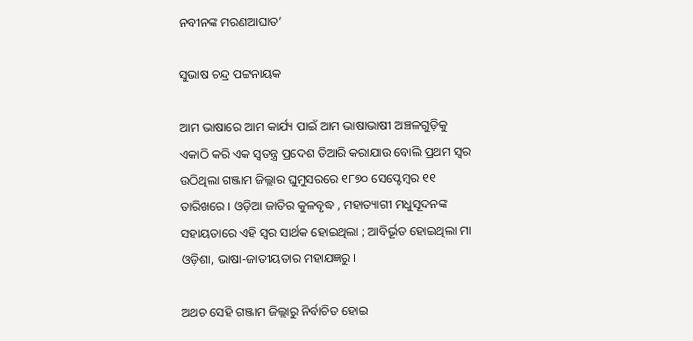ନବୀନଙ୍କ ମରଣଆଘାତ’

ସୁଭାଷ ଚନ୍ଦ୍ର ପଟ୍ଟନାୟକ

ଆମ ଭାଷାରେ ଆମ କାର୍ଯ୍ୟ ପାଇଁ ଆମ ଭାଷାଭାଷୀ ଅଞ୍ଚଳଗୁଡ଼ିକୁ ଏକାଠି କରି ଏକ ସ୍ଵତନ୍ତ୍ର ପ୍ରଦେଶ ତିଆରି କରାଯାଉ ବୋଲି ପ୍ରଥମ ସ୍ଵର ଉଠିଥିଲା ଗଞ୍ଜାମ ଜିଲ୍ଲାର ଘୁମୁସରରେ ୧୮୭୦ ସେପ୍ଟେମ୍ବର ୧୧ ତାରିଖରେ । ଓଡ଼ିଆ ଜାତିର କୁଳବୃଦ୍ଧ , ମହାତ୍ୟାଗୀ ମଧୁସୂଦନଙ୍କ ସହାୟତାରେ ଏହି ସ୍ଵର ସାର୍ଥକ ହୋଇଥିଲା ; ଆବିର୍ଭୂତ ହୋଇଥିଲା ମା ଓଡ଼ିଶା, ଭାଷା-ଜାତୀୟତାର ମହାଯଜ୍ଞରୁ ।

ଅଥଚ ସେହି ଗଞ୍ଜାମ ଜିଲ୍ଲାରୁ ନିର୍ବାଚିତ ହୋଇ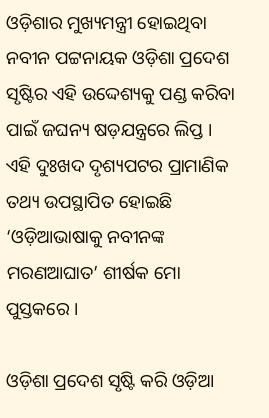ଓଡ଼ିଶାର ମୁଖ୍ୟମନ୍ତ୍ରୀ ହୋଇଥିବା ନବୀନ ପଟ୍ଟନାୟକ ଓଡ଼ିଶା ପ୍ରଦେଶ ସୃଷ୍ଟିର ଏହି ଉଦ୍ଦେଶ୍ୟକୁ ପଣ୍ଡ କରିବା ପାଇଁ ଜଘନ୍ୟ ଷଡ଼ଯନ୍ତ୍ରରେ ଲିପ୍ତ । ଏହି ଦୁଃଖଦ ଦୃଶ୍ୟପଟର ପ୍ରାମାଣିକ ତଥ୍ୟ ଉପସ୍ଥାପିତ ହୋଇଛି ‘ଓଡ଼ିଆଭାଷାକୁ ନବୀନଙ୍କ ମରଣଆଘାତ’ ଶୀର୍ଷକ ମୋ ପୁସ୍ତକରେ ।

ଓଡ଼ିଶା ପ୍ରଦେଶ ସୃଷ୍ଟି କରି ଓଡ଼ିଆ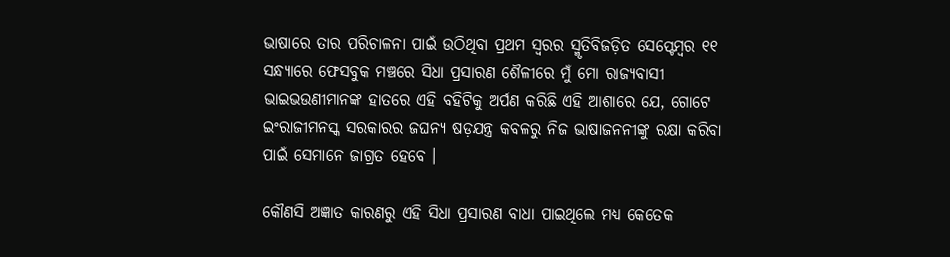ଭାଷାରେ ତାର ପରିଚାଳନା ପାଇଁ ଉଠିଥିବା ପ୍ରଥମ ସ୍ଵରର ସ୍ମୃତିବିଜଡ଼ିତ ସେପ୍ଟେମ୍ବର ୧୧ ସନ୍ଧ୍ୟାରେ ଫେସବୁକ ମଞ୍ଚରେ ସିଧା ପ୍ରସାରଣ ଶୈଳୀରେ ମୁଁ ମୋ ରାଜ୍ୟବାସୀ ଭାଇଭଉଣୀମାନଙ୍କ ହାତରେ ଏହି ବହିଟିକୁ ଅର୍ପଣ କରିଛି ଏହି ଆଶାରେ ଯେ, ଗୋଟେ ଇଂରାଜୀମନସ୍କ ସରକାରର ଜଘନ୍ୟ ଷଡ଼ଯନ୍ତ୍ର କବଳରୁ ନିଜ ଭାଷାଜନନୀଙ୍କୁ ରକ୍ଷା କରିବା ପାଇଁ ସେମାନେ ଜାଗ୍ରତ ହେବେ ।

କୌଣସି ଅଜ୍ଞାତ କାରଣରୁ ଏହି ସିଧା ପ୍ରସାରଣ ବାଧା ପାଇଥିଲେ ମଧ୍ୟ କେତେକ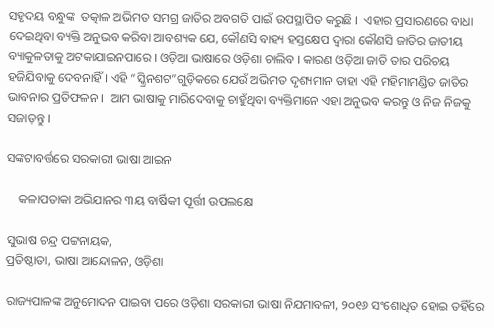ସହୃଦୟ ବନ୍ଧୁଙ୍କ  ତତ୍କାଳ ଅଭିମତ ସମଗ୍ର ଜାତିର ଅବଗତି ପାଇଁ ଉପସ୍ଥାପିତ କରୁଛି ।  ଏହାର ପ୍ରସାରଣରେ ବାଧା ଦେଇଥିବା ବ୍ୟକ୍ତି ଅନୁଭବ କରିବା ଆବଶ୍ୟକ ଯେ, କୌଣସି ବାହ୍ୟ ହସ୍ତକ୍ଷେପ ଦ୍ଵାରା କୌଣସି ଜାତିର ଜାତୀୟ ବ୍ୟାକୁଳତାକୁ ଅଟକାଯାଇନପାରେ । ଓଡ଼ିଆ ଭାଷାରେ ଓଡ଼ିଶା ଚାଲିବ । କାରଣ ଓଡ଼ିଆ ଜାତି ତାର ପରିଚୟ ହଜିଯିବାକୁ ଦେବନାହିଁ । ଏହି “ସ୍କ୍ରିନଶଟ”ଗୁଡ଼ିକରେ ଯେଉଁ ଅଭିମତ ଦୃଶ୍ୟମାନ ତାହା ଏହି ମହିମାମଣ୍ଡିତ ଜାତିର ଭାବନାର ପ୍ରତିଫଳନ ।  ଆମ ଭାଷାକୁ ମାରିଦେବାକୁ ଚାହୁଁଥିବା ବ୍ୟକ୍ତିମାନେ ଏହା ଅନୁଭବ କରନ୍ତୁ ଓ ନିଜ ନିଜକୁ ସଜାଡ଼ନ୍ତୁ ।

ସଙ୍କଟାବର୍ତ୍ତରେ ସରକାରୀ ଭାଷା ଆଇନ

    କଳାପତାକା ଅଭିଯାନର ୩ୟ ବାର୍ଷିକୀ ପୂର୍ତ୍ତୀ ଉପଲକ୍ଷେ

ସୁଭାଷ ଚନ୍ଦ୍ର ପଟ୍ଟନାୟକ,
ପ୍ରତିଷ୍ଠାତା, ଭାଷା ଆନ୍ଦୋଳନ, ଓଡ଼ିଶା

ରାଜ୍ୟପାଳଙ୍କ ଅନୁମୋଦନ ପାଇବା ପରେ ଓଡ଼ିଶା ସରକାରୀ ଭାଷା ନିଯମାବଳୀ, ୨୦୧୬ ସଂଶୋଧିତ ହୋଇ ତହିଁରେ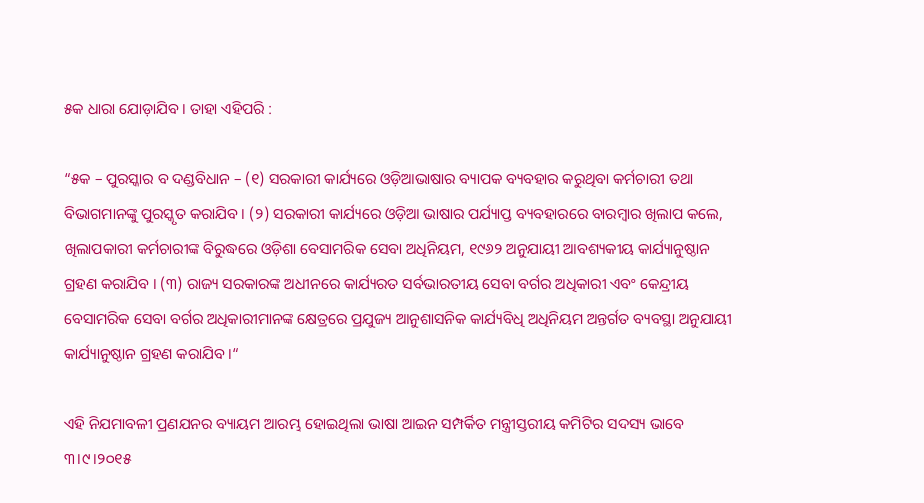୫କ ଧାରା ଯୋଡ଼ାଯିବ । ତାହା ଏହିପରି :

“୫କ – ପୁରସ୍କାର ବ ଦଣ୍ଡବିଧାନ – (୧) ସରକାରୀ କାର୍ଯ୍ୟରେ ଓଡ଼ିଆଭାଷାର ବ୍ୟାପକ ବ୍ୟବହାର କରୁଥିବା କର୍ମଚାରୀ ତଥା ବିଭାଗମାନଙ୍କୁ ପୁରସ୍କୃତ କରାଯିବ । (୨) ସରକାରୀ କାର୍ଯ୍ୟରେ ଓଡ଼ିଆ ଭାଷାର ପର୍ଯ୍ୟାପ୍ତ ବ୍ୟବହାରରେ ବାରମ୍ବାର ଖିଲାପ କଲେ, ଖିଲାପକାରୀ କର୍ମଚାରୀଙ୍କ ବିରୁଦ୍ଧରେ ଓଡ଼ିଶା ବେସାମରିକ ସେବା ଅଧିନିୟମ, ୧୯୬୨ ଅନୁଯାୟୀ ଆବଶ୍ୟକୀୟ କାର୍ଯ୍ୟାନୁଷ୍ଠାନ ଗ୍ରହଣ କରାଯିବ । (୩) ରାଜ୍ୟ ସରକାରଙ୍କ ଅଧୀନରେ କାର୍ଯ୍ୟରତ ସର୍ବଭାରତୀୟ ସେବା ବର୍ଗର ଅଧିକାରୀ ଏବଂ କେନ୍ଦ୍ରୀୟ ବେସାମରିକ ସେବା ବର୍ଗର ଅଧିକାରୀମାନଙ୍କ କ୍ଷେତ୍ରରେ ପ୍ରଯୁଜ୍ୟ ଆନୁଶାସନିକ କାର୍ଯ୍ୟବିଧି ଅଧିନିୟମ ଅନ୍ତର୍ଗତ ବ୍ୟବସ୍ଥା ଅନୁଯାୟୀ କାର୍ଯ୍ୟାନୁଷ୍ଠାନ ଗ୍ରହଣ କରାଯିବ ।“

ଏହି ନିଯମାବଳୀ ପ୍ରଣଯନର ବ୍ୟାୟମ ଆରମ୍ଭ ହୋଇଥିଲା ଭାଷା ଆଇନ ସମ୍ପର୍କିତ ମନ୍ତ୍ରୀସ୍ତରୀୟ କମିଟିର ସଦସ୍ୟ ଭାବେ ୩।୯।୨୦୧୫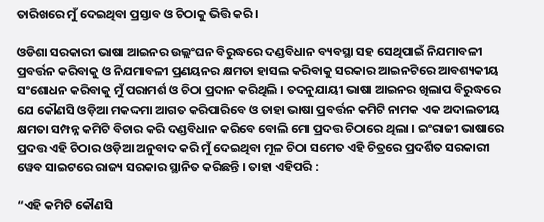ତାରିଖରେ ମୁଁ ଦେଇଥିବା ପ୍ରସ୍ତାବ ଓ ଚିଠାକୁ ଭିତ୍ତି କରି ।

ଓଡିଶା ସରକାରୀ ଭାଷା ଆଇନର ଉଲ୍ଲଂଘନ ବିରୁଦ୍ଧରେ ଦଣ୍ଡବିଧାନ ବ୍ୟବସ୍ଥା ସହ ସେଥିପାଇଁ ନିଯମାବଳୀ ପ୍ରବର୍ତ୍ତନ କରିବାକୁ ଓ ନିଯମାବଳୀ ପ୍ରଣୟନର କ୍ଷମତା ହାସଲ କରିବାକୁ ସରକାର ଆଇନଟିରେ ଆବଶ୍ୟକୀୟ ସଂଶୋଧନ କରିବାକୁ ମୁଁ ପରାମର୍ଶ ଓ ଚିଠା ପ୍ରଦାନ କରିଥିଲି । ତଦନୁଯାୟୀ ଭାଷା ଆଇନର ଖିଲାପ ବିରୁଦ୍ଧରେ ଯେ କୌଣସି ଓଡ଼ିଆ ମକଦ୍ଦମା ଆଗତ କରିପାରିବେ ଓ ତାହା ଭାଷା ପ୍ରବର୍ତ୍ତନ କମିଟି ନାମକ ଏକ ଅଦାଲତୀୟ କ୍ଷମତା ସମ୍ପନ୍ନ କମିଟି ବିଚାର କରି ଦଣ୍ଡବିଧାନ କରିବେ ବୋଲି ମୋ ପ୍ରଦତ୍ତ ଚିଠାରେ ଥିଲା । ଇଂରାଜୀ ଭାଷାରେ ପ୍ରଦତ୍ତ ଏହି ଚିଠାର ଓଡ଼ିଆ ଅନୁବାଦ କରି ମୁଁ ଦେଇଥିବା ମୂଳ ଚିଠା ସମେତ ଏହି ଚିତ୍ରରେ ପ୍ରଦର୍ଶିତ ସରକାରୀ ୱେବ ସାଇଟରେ ରାଜ୍ୟ ସରକାର ସ୍ଥାନିତ କରିଛନ୍ତି । ତାହା ଏହିପରି :

“ଏହି କମିଟି କୌଣସି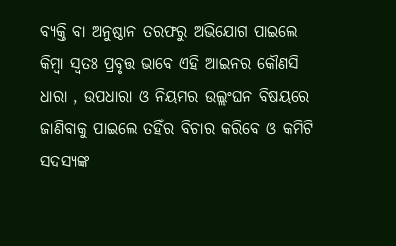ବ୍ୟକ୍ତି ବା ଅନୁଷ୍ଠାନ ତରଫରୁ ଅଭିଯୋଗ ପାଇଲେ କିମ୍ବା ସ୍ଵତଃ ପ୍ରବୃତ୍ତ ଭାବେ ଏହି ଆଇନର କୌଣସି ଧାରା , ଉପଧାରା ଓ ନିୟମର ଉଲ୍ଲଂଘନ ବିଷୟରେ ଜାଣିବାକୁ ପାଇଲେ ତହିଁର ବିଚାର କରିବେ ଓ କମିଟି ସଦସ୍ୟଙ୍କ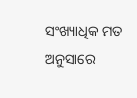ସଂଖ୍ୟାଧିକ ମତ ଅନୁସାରେ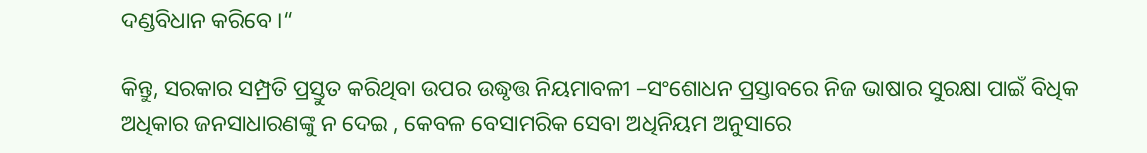ଦଣ୍ଡବିଧାନ କରିବେ ।“

କିନ୍ତୁ, ସରକାର ସମ୍ପ୍ରତି ପ୍ରସ୍ତୁତ କରିଥିବା ଉପର ଉଦ୍ଧୃତ୍ତ ନିୟମାବଳୀ –ସଂଶୋଧନ ପ୍ରସ୍ତାବରେ ନିଜ ଭାଷାର ସୁରକ୍ଷା ପାଇଁ ବିଧିକ ଅଧିକାର ଜନସାଧାରଣଙ୍କୁ ନ ଦେଇ , କେବଳ ବେସାମରିକ ସେବା ଅଧିନିୟମ ଅନୁସାରେ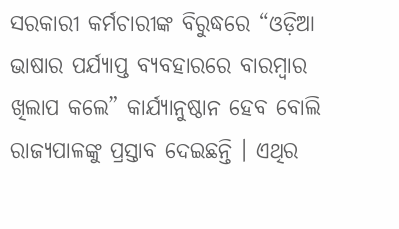ସରକାରୀ କର୍ମଚାରୀଙ୍କ ବିରୁଦ୍ଧରେ “ଓଡ଼ିଆ ଭାଷାର ପର୍ଯ୍ୟାପ୍ତ ବ୍ୟବହାରରେ ବାରମ୍ବାର ଖିଲାପ କଲେ” କାର୍ଯ୍ୟାନୁଷ୍ଠାନ ହେବ ବୋଲି ରାଜ୍ୟପାଳଙ୍କୁ ପ୍ରସ୍ତାବ ଦେଇଛନ୍ତି । ଏଥିର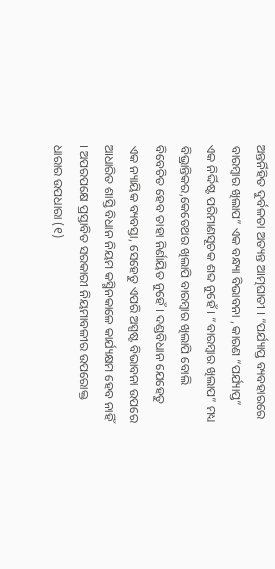ଅନ୍ତର୍ନିହିତ ଦୁର୍ବଳତା ଅତ୍ୟନ୍ତ ଆତ୍ମଘାତୀ । “ପର୍ଯ୍ୟାପ୍ତ ବ୍ୟବହାରରେ ବାରମ୍ବାର ଖିଲାପ” ଏକ ବନ୍ଧ୍ୟା ବିଭାବନା , କାରଣ “ପର୍ଯ୍ୟାପ୍ତ” ଏକ ନିର୍ଦ୍ଦିଷ୍ଟ ପରିମାଣସୂଚକ ଶବ୍ଦ ନୁହେଁ । “ବାରମ୍ବାର ଖିଲାପ” ମଧ୍ୟ ବିଭ୍ରାନ୍ତିକର,କେତେଥର ଖିଲାପି ବାରମ୍ବାର ଖିଲାପି ବୋଲି ବିବେଚିତ ହେବ ତାହା ନିର୍ଣାୟିତ ନୁହେଁ । ଦଣ୍ଡବିଧାନ ଯେହେତୁ ଏକ ନ୍ୟାୟିକ ବ୍ୟବସ୍ତା, ସେହେତୁ ଏପରି ଅସ୍ପଷ୍ଟ ବିଭାବନା ଉପରେ ଆଧାରିତ ଶାସ୍ତି ବିଧାନ ନିୟମ କସ୍ମିନକାଳେ କାର୍ଯ୍ୟକ୍ଷମ ହେବ ନାହିଁ । ଅପରପକ୍ଷେ ପ୍ରସ୍ତାବିତ ସରକାରୀ ନିୟମାବଳୀର ଉପରୋକ୍ତ ଧାରାର ଉପଧାରା (୧)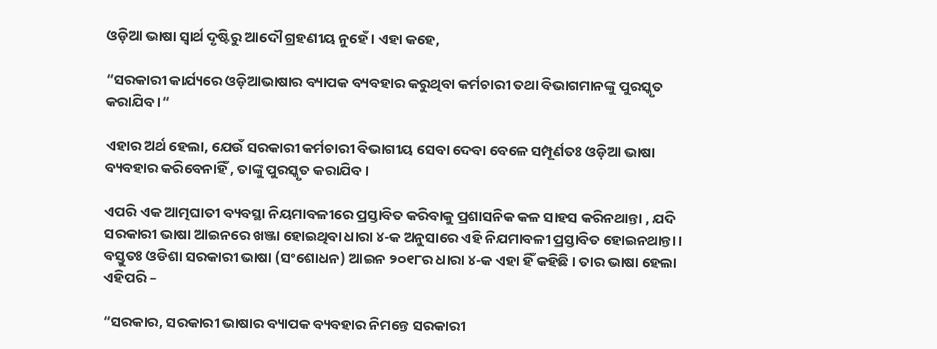ଓଡ଼ିଆ ଭାଷା ସ୍ଵାର୍ଥ ଦୃଷ୍ଟିରୁ ଆଦୌ ଗ୍ରହଣୀୟ ନୁହେଁ । ଏହା କହେ,

“ସରକାରୀ କାର୍ଯ୍ୟରେ ଓଡ଼ିଆଭାଷାର ବ୍ୟାପକ ବ୍ୟବହାର କରୁଥିବା କର୍ମଚାରୀ ତଥା ବିଭାଗମାନଙ୍କୁ ପୁରସ୍କୃତ କରାଯିବ ।“

ଏହାର ଅର୍ଥ ହେଲା, ଯେଉଁ ସରକାରୀ କର୍ମଚାରୀ ବିଭାଗୀୟ ସେବା ଦେବା ବେଳେ ସମ୍ପୂର୍ଣତଃ ଓଡ଼ିଆ ଭାଷା ବ୍ୟବହାର କରିବେନାହିଁ , ତାଙ୍କୁ ପୁରସ୍କୃତ କରାଯିବ ।

ଏପରି ଏକ ଆତ୍ମଘାତୀ ବ୍ୟବସ୍ଥା ନିୟମାବଳୀରେ ପ୍ରସ୍ତାବିତ କରିବାକୁ ପ୍ରଶାସନିକ କଳ ସାହସ କରିନଥାନ୍ତା , ଯଦି ସରକାରୀ ଭାଷା ଆଇନରେ ଖଞ୍ଜା ହୋଇଥିବା ଧାରା ୪-କ ଅନୁସାରେ ଏହି ନିଯମାବଳୀ ପ୍ରସ୍ତାବିତ ହୋଇନଥାନ୍ତା । ବସ୍ତୁତଃ ଓଡିଶା ସରକାରୀ ଭାଷା (ସଂଶୋଧନ) ଆଇନ ୨୦୧୮ର ଧାରା ୪-କ ଏହା ହିଁ କହିଛି । ତାର ଭାଷା ହେଲା ଏହିପରି –

“ସରକାର, ସରକାରୀ ଭାଷାର ବ୍ୟାପକ ବ୍ୟବହାର ନିମନ୍ତେ ସରକାରୀ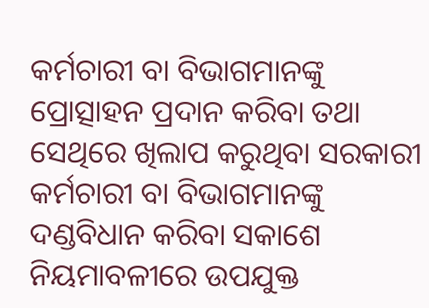କର୍ମଚାରୀ ବା ବିଭାଗମାନଙ୍କୁ ପ୍ରୋତ୍ସାହନ ପ୍ରଦାନ କରିବା ତଥା ସେଥିରେ ଖିଲାପ କରୁଥିବା ସରକାରୀ କର୍ମଚାରୀ ବା ବିଭାଗମାନଙ୍କୁ ଦଣ୍ଡବିଧାନ କରିବା ସକାଶେ ନିୟମାବଳୀରେ ଉପଯୁକ୍ତ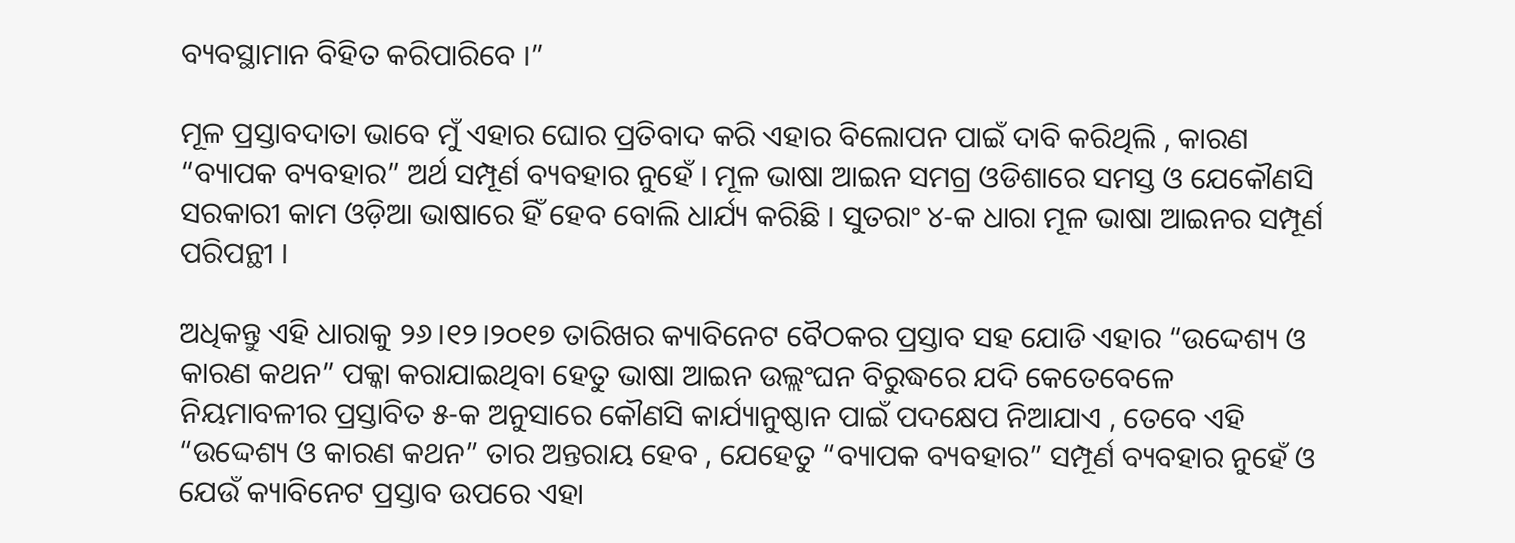ବ୍ୟବସ୍ଥାମାନ ବିହିତ କରିପାରିବେ ।”

ମୂଳ ପ୍ରସ୍ତାବଦାତା ଭାବେ ମୁଁ ଏହାର ଘୋର ପ୍ରତିବାଦ କରି ଏହାର ବିଲୋପନ ପାଇଁ ଦାବି କରିଥିଲି , କାରଣ “ବ୍ୟାପକ ବ୍ୟବହାର” ଅର୍ଥ ସମ୍ପୂର୍ଣ ବ୍ୟବହାର ନୁହେଁ । ମୂଳ ଭାଷା ଆଇନ ସମଗ୍ର ଓଡିଶାରେ ସମସ୍ତ ଓ ଯେକୌଣସି ସରକାରୀ କାମ ଓଡ଼ିଆ ଭାଷାରେ ହିଁ ହେବ ବୋଲି ଧାର୍ଯ୍ୟ କରିଛି । ସୁତରାଂ ୪-କ ଧାରା ମୂଳ ଭାଷା ଆଇନର ସମ୍ପୂର୍ଣ ପରିପନ୍ଥୀ ।

ଅଧିକନ୍ତୁ ଏହି ଧାରାକୁ ୨୬।୧୨।୨୦୧୭ ତାରିଖର କ୍ୟାବିନେଟ ବୈଠକର ପ୍ରସ୍ତାବ ସହ ଯୋଡି ଏହାର “ଉଦ୍ଦେଶ୍ୟ ଓ କାରଣ କଥନ” ପକ୍କା କରାଯାଇଥିବା ହେତୁ ଭାଷା ଆଇନ ଉଲ୍ଲଂଘନ ବିରୁଦ୍ଧରେ ଯଦି କେତେବେଳେ ନିୟମାବଳୀର ପ୍ରସ୍ତାବିତ ୫-କ ଅନୁସାରେ କୌଣସି କାର୍ଯ୍ୟାନୁଷ୍ଠାନ ପାଇଁ ପଦକ୍ଷେପ ନିଆଯାଏ , ତେବେ ଏହି “ଉଦ୍ଦେଶ୍ୟ ଓ କାରଣ କଥନ” ତାର ଅନ୍ତରାୟ ହେବ , ଯେହେତୁ “ବ୍ୟାପକ ବ୍ୟବହାର” ସମ୍ପୂର୍ଣ ବ୍ୟବହାର ନୁହେଁ ଓ ଯେଉଁ କ୍ୟାବିନେଟ ପ୍ରସ୍ତାବ ଉପରେ ଏହା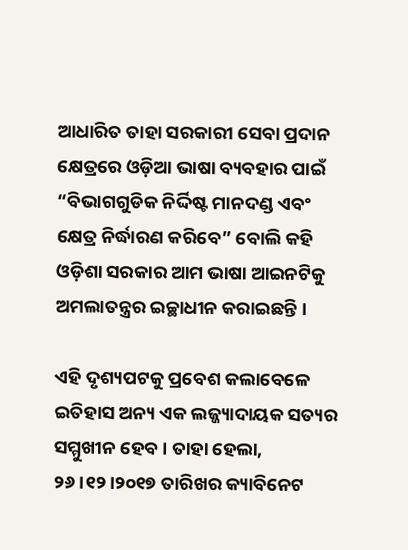ଆଧାରିତ ତାହା ସରକାରୀ ସେବା ପ୍ରଦାନ କ୍ଷେତ୍ରରେ ଓଡ଼ିଆ ଭାଷା ବ୍ୟବହାର ପାଇଁ “ବିଭାଗଗୁଡିକ ନିର୍ଦ୍ଦିଷ୍ଟ ମାନଦଣ୍ଡ ଏବଂ କ୍ଷେତ୍ର ନିର୍ଦ୍ଧାରଣ କରିବେ” ବୋଲି କହି ଓଡ଼ିଶା ସରକାର ଆମ ଭାଷା ଆଇନଟିକୁ ଅମଲାତନ୍ତ୍ରର ଇଚ୍ଛାଧୀନ କରାଇଛନ୍ତି ।

ଏହି ଦୃଶ୍ୟପଟକୁ ପ୍ରବେଶ କଲାବେଳେ ଇତିହାସ ଅନ୍ୟ ଏକ ଲଜ୍ଜ୍ୟାଦାୟକ ସତ୍ୟର ସମ୍ମୁଖୀନ ହେବ । ତାହା ହେଲା, ୨୬।୧୨।୨୦୧୭ ତାରିଖର କ୍ୟାବିନେଟ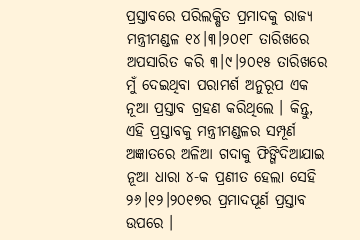ପ୍ରସ୍ତାବରେ ପରିଲକ୍ଷିତ ପ୍ରମାଦକୁ ରାଜ୍ୟ ମନ୍ତ୍ରୀମଣ୍ଡଳ ୧୪।୩।୨୦୧୮ ତାରିଖରେ ଅପସାରିତ କରି ୩।୯।୨୦୧୫ ତାରିଖରେ ମୁଁ ଦେଇଥିବା ପରାମର୍ଶ ଅନୁରୂପ ଏକ ନୂଆ ପ୍ରସ୍ତାବ ଗ୍ରହଣ କରିଥିଲେ । କିନ୍ତୁ, ଏହି ପ୍ରସ୍ତାବକୁ ମନ୍ତ୍ରୀମଣ୍ଡଳର ସମ୍ପୂର୍ଣ ଅଜ୍ଞାତରେ ଅଳିଆ ଗଦାକୁ ଫିଙ୍ଗିଦିଆଯାଇ ନୂଆ ଧାରା ୪-କ ପ୍ରଣୀତ ହେଲା ସେହି ୨୬।୧୨।୨୦୧୭ର ପ୍ରମାଦପୂର୍ଣ ପ୍ରସ୍ତାବ ଉପରେ ।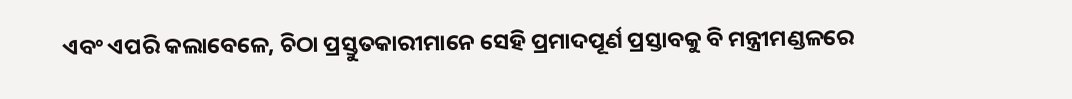ଏବଂ ଏପରି କଲାବେଳେ, ଚିଠା ପ୍ରସ୍ତୁତକାରୀମାନେ ସେହି ପ୍ରମାଦପୂର୍ଣ ପ୍ରସ୍ତାବକୁ ବି ମନ୍ତ୍ରୀମଣ୍ଡଳରେ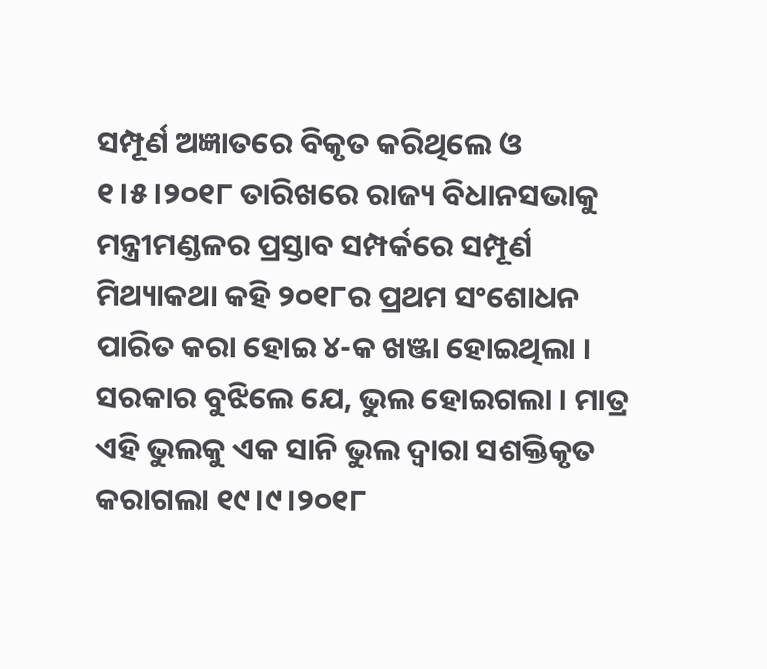ସମ୍ପୂର୍ଣ ଅଜ୍ଞାତରେ ବିକୃତ କରିଥିଲେ ଓ ୧।୫।୨୦୧୮ ତାରିଖରେ ରାଜ୍ୟ ବିଧାନସଭାକୁ ମନ୍ତ୍ରୀମଣ୍ଡଳର ପ୍ରସ୍ତାବ ସମ୍ପର୍କରେ ସମ୍ପୂର୍ଣ ମିଥ୍ୟାକଥା କହି ୨୦୧୮ର ପ୍ରଥମ ସଂଶୋଧନ ପାରିତ କରା ହୋଇ ୪-କ ଖଞ୍ଜା ହୋଇଥିଲା । ସରକାର ବୁଝିଲେ ଯେ, ଭୁଲ ହୋଇଗଲା । ମାତ୍ର ଏହି ଭୁଲକୁ ଏକ ସାନି ଭୁଲ ଦ୍ଵାରା ସଶକ୍ତିକୃତ କରାଗଲା ୧୯।୯।୨୦୧୮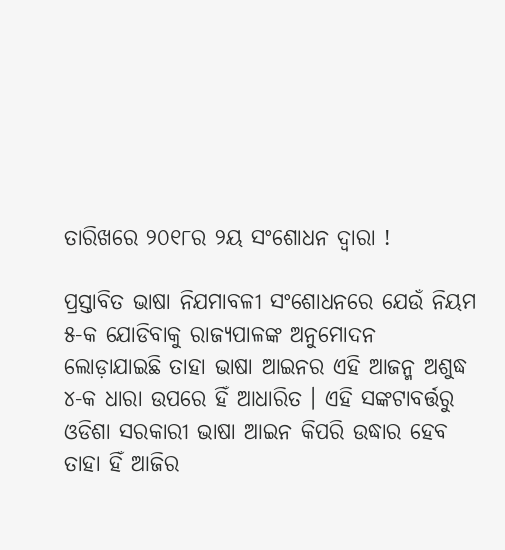ତାରିଖରେ ୨୦୧୮ର ୨ୟ ସଂଶୋଧନ ଦ୍ଵାରା !

ପ୍ରସ୍ତାବିତ ଭାଷା ନିଯମାବଳୀ ସଂଶୋଧନରେ ଯେଉଁ ନିୟମ ୫-କ ଯୋଡିବାକୁ ରାଜ୍ୟପାଳଙ୍କ ଅନୁମୋଦନ ଲୋଡ଼ାଯାଇଛି ତାହା ଭାଷା ଆଇନର ଏହି ଆଜନ୍ମ ଅଶୁଦ୍ଧ ୪-କ ଧାରା ଉପରେ ହିଁ ଆଧାରିତ । ଏହି ସଙ୍କଟାବର୍ତ୍ତରୁ ଓଡିଶା ସରକାରୀ ଭାଷା ଆଇନ କିପରି ଉଦ୍ଧାର ହେବ ତାହା ହିଁ ଆଜିର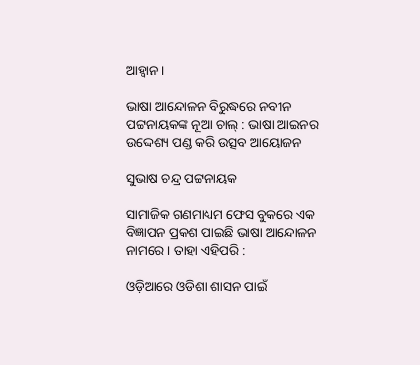ଆହ୍ଵାନ ।

ଭାଷା ଆନ୍ଦୋଳନ ବିରୁଦ୍ଧରେ ନବୀନ ପଟ୍ଟନାୟକଙ୍କ ନୂଆ ଚାଲ୍ : ଭାଷା ଆଇନର ଉଦ୍ଦେଶ୍ୟ ପଣ୍ଡ କରି ଉତ୍ସବ ଆୟୋଜନ

ସୁଭାଷ ଚନ୍ଦ୍ର ପଟ୍ଟନାୟକ

ସାମାଜିକ ଗଣମାଧ୍ୟମ ଫେସ ବୁକରେ ଏକ ବିଜ୍ଞାପନ ପ୍ରକଶ ପାଇଛି ଭାଷା ଆନ୍ଦୋଳନ ନାମରେ । ତାହା ଏହିପରି :

ଓଡ଼ିଆରେ ଓଡିଶା ଶାସନ ପାଇଁ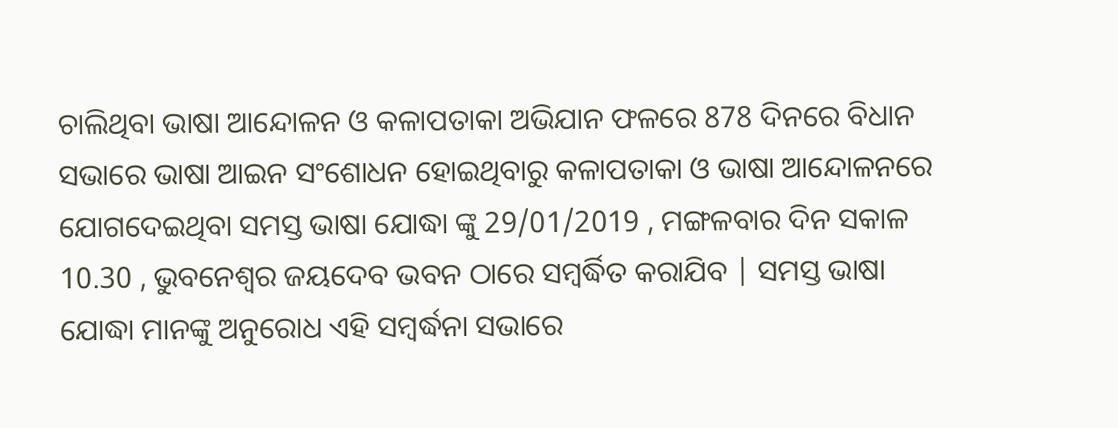ଚାଲିଥିବା ଭାଷା ଆନ୍ଦୋଳନ ଓ କଳାପତାକା ଅଭିଯାନ ଫଳରେ 878 ଦିନରେ ବିଧାନ ସଭାରେ ଭାଷା ଆଇନ ସଂଶୋଧନ ହୋଇଥିବାରୁ କଳାପତାକା ଓ ଭାଷା ଆନ୍ଦୋଳନରେ ଯୋଗଦେଇଥିବା ସମସ୍ତ ଭାଷା ଯୋଦ୍ଧା ଙ୍କୁ 29/01/2019 , ମଙ୍ଗଳବାର ଦିନ ସକାଳ 10.30 , ଭୁବନେଶ୍ୱର ଜୟଦେବ ଭବନ ଠାରେ ସମ୍ବର୍ଦ୍ଧିତ କରାଯିବ | ସମସ୍ତ ଭାଷା ଯୋଦ୍ଧା ମାନଙ୍କୁ ଅନୁରୋଧ ଏହି ସମ୍ବର୍ଦ୍ଧନା ସଭାରେ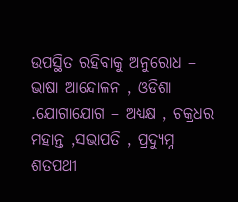ଉପସ୍ଥିତ ରହିବାକୁ ଅନୁରୋଧ – ଭାଷା ଆନ୍ଦୋଳନ , ଓଡିଶା .ଯୋଗାଯୋଗ – ଅଧ୍ୟକ୍ଷ , ଚକ୍ରଧର ମହାନ୍ତ ,ସଭାପତି , ପ୍ରଦ୍ୟୁମ୍ନ ଶତପଥୀ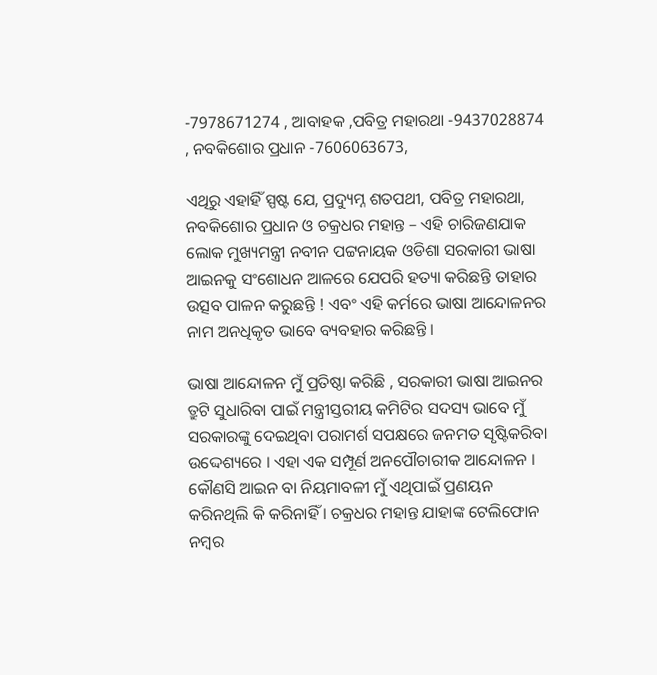-7978671274 , ଆବାହକ ,ପବିତ୍ର ମହାରଥା -9437028874 , ନବକିଶୋର ପ୍ରଧାନ -7606063673,

ଏଥିରୁ ଏହାହିଁ ସ୍ପଷ୍ଟ ଯେ, ପ୍ରଦ୍ୟୁମ୍ନ ଶତପଥୀ, ପବିତ୍ର ମହାରଥା, ନବକିଶୋର ପ୍ରଧାନ ଓ ଚକ୍ରଧର ମହାନ୍ତ – ଏହି ଚାରିଜଣଯାକ ଲୋକ ମୁଖ୍ୟମନ୍ତ୍ରୀ ନବୀନ ପଟ୍ଟନାୟକ ଓଡିଶା ସରକାରୀ ଭାଷା ଆଇନକୁ ସଂଶୋଧନ ଆଳରେ ଯେପରି ହତ୍ୟା କରିଛନ୍ତି ତାହାର ଉତ୍ସବ ପାଳନ କରୁଛନ୍ତି ! ଏବଂ ଏହି କର୍ମରେ ଭାଷା ଆନ୍ଦୋଳନର ନାମ ଅନଧିକୃତ ଭାବେ ବ୍ୟବହାର କରିଛନ୍ତି ।

ଭାଷା ଆନ୍ଦୋଳନ ମୁଁ ପ୍ରତିଷ୍ଠା କରିଛି , ସରକାରୀ ଭାଷା ଆଇନର ତ୍ରୁଟି ସୁଧାରିବା ପାଇଁ ମନ୍ତ୍ରୀସ୍ତରୀୟ କମିଟିର ସଦସ୍ୟ ଭାବେ ମୁଁ ସରକାରଙ୍କୁ ଦେଇଥିବା ପରାମର୍ଶ ସପକ୍ଷରେ ଜନମତ ସୃଷ୍ଟିକରିବା ଉଦ୍ଦେଶ୍ୟରେ । ଏହା ଏକ ସମ୍ପୂର୍ଣ ଅନପୌଚାରୀକ ଆନ୍ଦୋଳନ । କୌଣସି ଆଇନ ବା ନିୟମାବଳୀ ମୁଁ ଏଥିପାଇଁ ପ୍ରଣୟନ କରିନଥିଲି କି କରିନାହିଁ । ଚକ୍ରଧର ମହାନ୍ତ ଯାହାଙ୍କ ଟେଲିଫୋନ ନମ୍ବର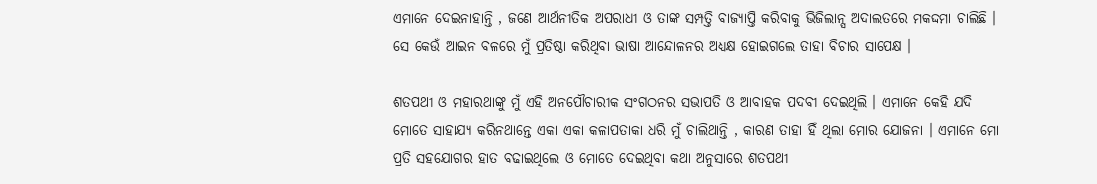ଏମାନେ ଦେଇନାହାନ୍ତି , ଜଣେ ଆର୍ଥନୀତିକ ଅପରାଧୀ ଓ ତାଙ୍କ ସମ୍ପତ୍ତି ବାଜ୍ୟାପ୍ତି କରିବାକୁ ଭିଜିଲାନ୍ସ ଅଦାଲତରେ ମକଦ୍ଦମା ଚାଲିଛି । ସେ କେଉଁ ଆଇନ ବଳରେ ମୁଁ ପ୍ରତିଷ୍ଠା କରିଥିବା ଭାଷା ଆନ୍ଦୋଳନର ଅଧ୍ୟକ୍ଷ ହୋଇଗଲେ ତାହା ବିଚାର ସାପେକ୍ଷ ।

ଶତପଥୀ ଓ ମହାରଥାଙ୍କୁ ମୁଁ ଏହି ଅନପୌଚାରୀକ ସଂଗଠନର ସଭାପତି ଓ ଆବାହକ ପଦବୀ ଦେଇଥିଲି । ଏମାନେ କେହି ଯଦି ମୋତେ ସାହାଯ୍ୟ କରିନଥାନ୍ତେ ଏକା ଏକା କଳାପତାକା ଧରି ମୁଁ ଚାଲିଥାନ୍ତି , କାରଣ ତାହା ହିଁ ଥିଲା ମୋର ଯୋଜନା । ଏମାନେ ମୋ ପ୍ରତି ସହଯୋଗର ହାତ ବଢାଇଥିଲେ ଓ ମୋତେ ଦେଇଥିବା କଥା ଅନୁସାରେ ଶତପଥୀ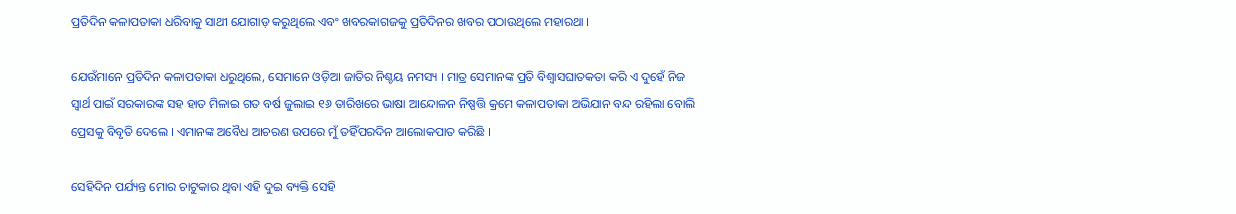ପ୍ରତିଦିନ କଳାପତାକା ଧରିବାକୁ ସାଥୀ ଯୋଗାଡ଼ କରୁଥିଲେ ଏବଂ ଖବରକାଗଜକୁ ପ୍ରତିଦିନର ଖବର ପଠାଉଥିଲେ ମହାରଥା ।

ଯେଉଁମାନେ ପ୍ରତିଦିନ କଳାପତାକା ଧରୁଥିଲେ, ସେମାନେ ଓଡ଼ିଆ ଜାତିର ନିଶ୍ଚୟ ନମସ୍ୟ । ମାତ୍ର ସେମାନଙ୍କ ପ୍ରତି ବିଶ୍ଵାସଘାତକତା କରି ଏ ଦୁହେଁ ନିଜ ସ୍ଵାର୍ଥ ପାଇଁ ସରକାରଙ୍କ ସହ ହାତ ମିଳାଇ ଗତ ବର୍ଷ ଜୁଲାଇ ୧୬ ତାରିଖରେ ଭାଷା ଆନ୍ଦୋଳନ ନିଷ୍ପତ୍ତି କ୍ରମେ କଳାପତାକା ଅଭିଯାନ ବନ୍ଦ ରହିଲା ବୋଲି ପ୍ରେସକୁ ବିବୃତି ଦେଲେ । ଏମାନଙ୍କ ଅବୈଧ ଆଚରଣ ଉପରେ ମୁଁ ତହିଁପରଦିନ ଆଲୋକପାତ କରିଛି ।

ସେହିଦିନ ପର୍ଯ୍ୟନ୍ତ ମୋର ଚାଟୁକାର ଥିବା ଏହି ଦୁଇ ବ୍ୟକ୍ତି ସେହି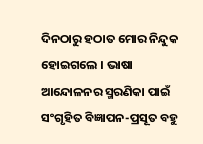ଦିନଠାରୁ ହଠାତ ମୋର ନିନ୍ଦୁକ ହୋଇଗଲେ । ଭାଷା ଆନ୍ଦୋଳନର ସ୍ମରଣିକା ପାଇଁ ସଂଗୃହିତ ବିଜ୍ଞାପନ-ପ୍ରସୂତ ବହୁ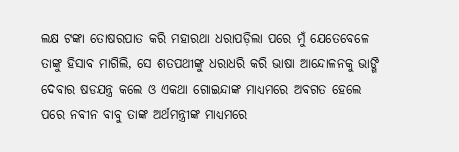ଲକ୍ଷ ଟଙ୍କା ତୋଷରପାତ କରି ମହାରଥା ଧରାପଡ଼ିଲା ପରେ ମୁଁ ଯେତେବେଳେ ତାଙ୍କୁ ହିସାବ ମାଗିଲି, ସେ ଶତପଥୀଙ୍କୁ ଧରାଧରି କରି ଭାଷା ଆନ୍ଦୋଳନକୁ ଭାଙ୍ଗି ଦେବାର ଷଡଯନ୍ତ୍ର କଲେ ଓ ଏକଥା ଗୋଇନ୍ଦାଙ୍କ ମାଧ୍ୟମରେ ଅବଗତ ହେଲେ ପରେ ନବୀନ ବାବୁ ତାଙ୍କ ଅର୍ଥମନ୍ତ୍ରୀଙ୍କ ମାଧ୍ୟମରେ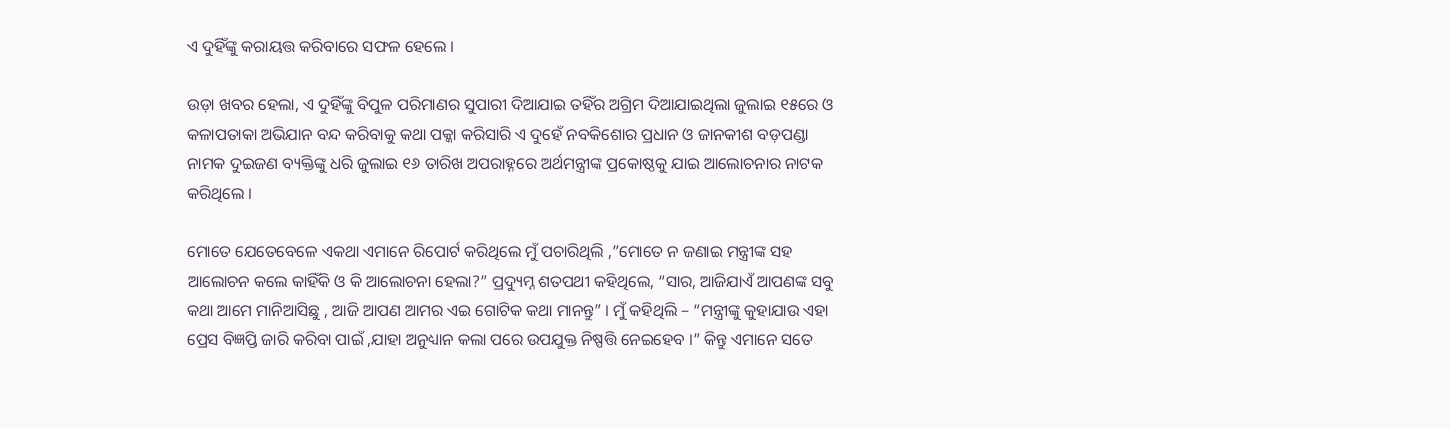ଏ ଦୁହିଁଙ୍କୁ କରାୟତ୍ତ କରିବାରେ ସଫଳ ହେଲେ ।

ଉଡ଼ା ଖବର ହେଲା, ଏ ଦୁହିଁଙ୍କୁ ବିପୁଳ ପରିମାଣର ସୁପାରୀ ଦିଆଯାଇ ତହିଁର ଅଗ୍ରିମ ଦିଆଯାଇଥିଲା ଜୁଲାଇ ୧୫ରେ ଓ କଳାପତାକା ଅଭିଯାନ ବନ୍ଦ କରିବାକୁ କଥା ପକ୍କା କରିସାରି ଏ ଦୁହେଁ ନବକିଶୋର ପ୍ରଧାନ ଓ ଜାନକୀଶ ବଡ଼ପଣ୍ଡା ନାମକ ଦୁଇଜଣ ବ୍ୟକ୍ତିଙ୍କୁ ଧରି ଜୁଲାଇ ୧୬ ତାରିଖ ଅପରାହ୍ନରେ ଅର୍ଥମନ୍ତ୍ରୀଙ୍କ ପ୍ରକୋଷ୍ଠକୁ ଯାଇ ଆଲୋଚନାର ନାଟକ କରିଥିଲେ ।

ମୋତେ ଯେତେବେଳେ ଏକଥା ଏମାନେ ରିପୋର୍ଟ କରିଥିଲେ ମୁଁ ପଚାରିଥିଲି ,”ମୋତେ ନ ଜଣାଇ ମନ୍ତ୍ରୀଙ୍କ ସହ ଆଲୋଚନ କଲେ କାହିଁକି ଓ କି ଆଲୋଚନା ହେଲା?” ପ୍ରଦ୍ୟୁମ୍ନ ଶତପଥୀ କହିଥିଲେ, “ସାର, ଆଜିଯାଏଁ ଆପଣଙ୍କ ସବୁ କଥା ଆମେ ମାନିଆସିଛୁ , ଆଜି ଆପଣ ଆମର ଏଇ ଗୋଟିକ କଥା ମାନନ୍ତୁ” । ମୁଁ କହିଥିଲି – “ମନ୍ତ୍ରୀଙ୍କୁ କୁହାଯାଉ ଏହା ପ୍ରେସ ବିଜ୍ଞପ୍ତି ଜାରି କରିବା ପାଇଁ ,ଯାହା ଅନୁଧ୍ୟାନ କଲା ପରେ ଉପଯୁକ୍ତ ନିଷ୍ପତ୍ତି ନେଇହେବ ।” କିନ୍ତୁ ଏମାନେ ସତେ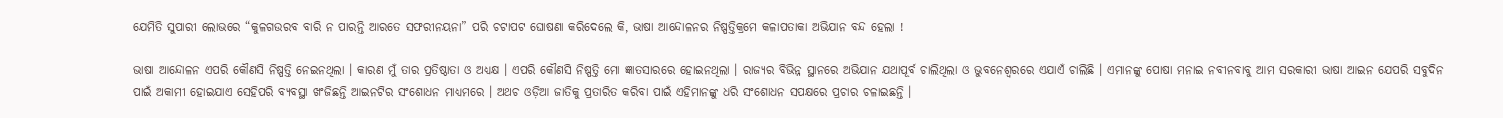ଯେମିତି ସୁପାରୀ ଲୋଭରେ “କୁଳଗଉରବ ବାରି ନ ପାରନ୍ତି ଆରତେ ସଫରୀନୟନା” ପରି ଚଟାପଟ ଘୋଷଣା କରିଦେଲେ କି, ଭାଷା ଆନ୍ଦୋଳନର ନିଷ୍ପତ୍ତିକ୍ରମେ କଳାପତାକା ଅଭିଯାନ ବନ୍ଦ ହେଲା !

ଭାଷା ଆନ୍ଦୋଳନ ଏପରି କୌଣସି ନିଷ୍ପତ୍ତି ନେଇନଥିଲା । କାରଣ ମୁଁ ତାର ପ୍ରତିଷ୍ଠାତା ଓ ଅଧ୍ୟକ୍ଷ । ଏପରି କୌଣସି ନିଷ୍ପତ୍ତି ମୋ ଜ୍ଞାତସାରରେ ହୋଇନଥିଲା । ରାଜ୍ୟର ବିଭିନ୍ନ ସ୍ଥାନରେ ଅଭିଯାନ ଯଥାପୂର୍ବ ଚାଲିଥିଲା ଓ ଭୁବନେଶ୍ୱରରେ ଏଯାଏଁ ଚାଲିଛି । ଏମାନଙ୍କୁ ପୋଷା ମନାଇ ନବୀନବାବୁ ଆମ ସରକାରୀ ଭାଷା ଆଇନ ଯେପରି ସବୁଦିନ ପାଇଁ ଅକାମୀ ହୋଇଯାଏ ସେହିପରି ବ୍ୟବସ୍ଥା ଖଂଜିଛନ୍ତି ଆଇନଟିର ସଂଶୋଧନ ମାଧ୍ୟମରେ । ଅଥଚ ଓଡ଼ିଆ ଜାତିକୁ ପ୍ରତାରିତ କରିବା ପାଇଁ ଏହିମାନଙ୍କୁ ଧରି ସଂଶୋଧନ ସପକ୍ଷରେ ପ୍ରଚାର ଚଳାଇଛନ୍ତି ।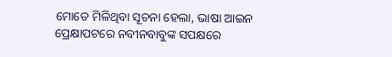ମୋତେ ମିଳିଥିବା ସୂଚନା ହେଲା, ଭାଷା ଆଇନ ପ୍ରେକ୍ଷାପଟରେ ନବୀନବାବୁଙ୍କ ସପକ୍ଷରେ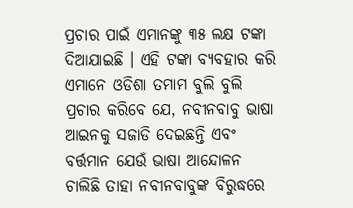ପ୍ରଚାର ପାଇଁ ଏମାନଙ୍କୁ ୩୫ ଲକ୍ଷ ଟଙ୍କା ଦିଆଯାଇଛି । ଏହି ଟଙ୍କା ବ୍ୟବହାର କରି ଏମାନେ ଓଡିଶା ତମାମ ବୁଲି ବୁଲି ପ୍ରଚାର କରିବେ ଯେ, ନବୀନବାବୁ ଭାଷା ଆଇନକୁ ସଜାଡି ଦେଇଛନ୍ତି ଏବଂ ବର୍ତ୍ତମାନ ଯେଉଁ ଭାଷା ଆନ୍ଦୋଳନ ଚାଲିଛି ତାହା ନବୀନବାବୁଙ୍କ ବିରୁଦ୍ଧରେ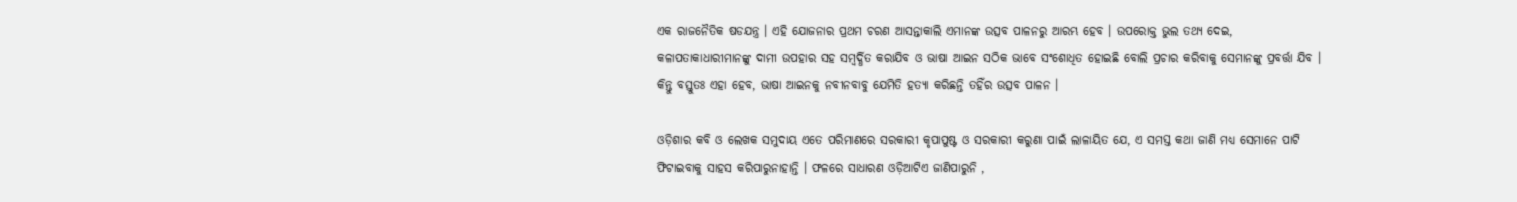ଏକ ରାଜନୈତିକ ଷଡଯନ୍ତ୍ର । ଏହି ଯୋଜନାର ପ୍ରଥମ ଚରଣ ଆସନ୍ତାକାଲି ଏମାନଙ୍କ ଉତ୍ସବ ପାଳନରୁ ଆରମ୍ଭ ହେବ । ଉପରୋକ୍ତ ଭୁଲ ତଥ୍ୟ ଦେଇ, କଳାପତାକାଧାରୀମାନଙ୍କୁ ଦାମୀ ଉପହାର ସହ ସମ୍ବର୍ଦ୍ଧିତ କରାଯିବ ଓ ଭାଷା ଆଇନ ସଠିକ ଭାବେ ସଂଶୋଧିତ ହୋଇଛି ବୋଲି ପ୍ରଚାର କରିବାକୁ ସେମାନଙ୍କୁ ପ୍ରବର୍ତ୍ତା ଯିବ । କିନ୍ତୁ ବସ୍ତୁତଃ ଏହା ହେବ, ଭାଷା ଆଇନକୁ ନବୀନବାବୁ ଯେମିତି ହତ୍ୟା କରିଛନ୍ତି ତହିଁର ଉତ୍ସବ ପାଳନ ।

ଓଡ଼ିଶାର କବି ଓ ଲେଖକ ସମୁଦାୟ ଏତେ ପରିମାଣରେ ସରକାରୀ କୃପାପୁଷ୍ଟ ଓ ସରକାରୀ କରୁଣା ପାଇଁ ଲାଳାୟିତ ଯେ, ଏ ସମସ୍ତ କଥା ଜାଣି ମଧ୍ୟ ସେମାନେ ପାଟି ଫିଟାଇବାକୁ ସାହସ କରିପାରୁନାହାନ୍ତି । ଫଳରେ ସାଧାରଣ ଓଡ଼ିଆଟିଏ ଜାଣିପାରୁନି ,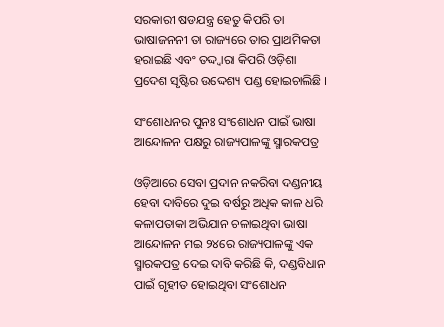ସରକାରୀ ଷଡଯନ୍ତ୍ର ହେତୁ କିପରି ତା ଭାଷାଜନନୀ ତା ରାଜ୍ୟରେ ତାର ପ୍ରାଥମିକତା ହରାଇଛି ଏବଂ ତଦ୍ଦ୍ଵାରା କିପରି ଓଡ଼ିଶା ପ୍ରଦେଶ ସୃଷ୍ଟିର ଉଦ୍ଦେଶ୍ୟ ପଣ୍ଡ ହୋଇଚାଲିଛି ।

ସଂଶୋଧନର ପୁନଃ ସଂଶୋଧନ ପାଇଁ ଭାଷା ଆନ୍ଦୋଳନ ପକ୍ଷରୁ ରାଜ୍ୟପାଳଙ୍କୁ ସ୍ମାରକପତ୍ର

ଓଡ଼ିଆରେ ସେବା ପ୍ରଦାନ ନକରିବା ଦଣ୍ଡନୀୟ ହେବା ଦାବିରେ ଦୁଇ ବର୍ଷରୁ ଅଧିକ କାଳ ଧରି କଳାପତାକା ଅଭିଯାନ ଚଳାଇଥିବା ଭାଷା ଆନ୍ଦୋଳନ ମଇ ୨୪ରେ ରାଜ୍ୟପାଳଙ୍କୁ ଏକ ସ୍ମାରକପତ୍ର ଦେଇ ଦାବି କରିଛି କି, ଦଣ୍ଡବିଧାନ ପାଇଁ ଗୃହୀତ ହୋଇଥିବା ସଂଶୋଧନ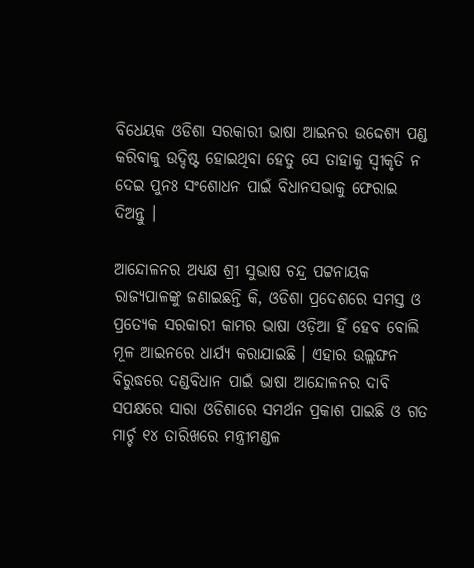ବିଧେୟକ ଓଡିଶା ସରକାରୀ ଭାଷା ଆଇନର ଉଦ୍ଦେଶ୍ୟ ପଣ୍ଡ କରିବାକୁ ଉଦ୍ଦିଷ୍ଟ ହୋଇଥିବା ହେତୁ ସେ ତାହାକୁ ସ୍ବୀକୃତି ନ ଦେଇ ପୁନଃ ସଂଶୋଧନ ପାଇଁ ବିଧାନସଭାକୁ ଫେରାଇ ଦିଅନ୍ତୁ ।

ଆନ୍ଦୋଳନର ଅଧ୍ୟକ୍ଷ ଶ୍ରୀ ସୁଭାଷ ଚନ୍ଦ୍ର ପଟ୍ଟନାୟକ ରାଜ୍ୟପାଳଙ୍କୁ ଜଣାଇଛନ୍ତି କି, ଓଡିଶା ପ୍ରଦେଶରେ ସମସ୍ତ ଓ ପ୍ରତ୍ୟେକ ସରକାରୀ କାମର ଭାଷା ଓଡ଼ିଆ ହିଁ ହେବ ବୋଲି ମୂଳ ଆଇନରେ ଧାର୍ଯ୍ୟ କରାଯାଇଛି । ଏହାର ଉଲ୍ଲଙ୍ଘନ ବିରୁଦ୍ଧରେ ଦଣ୍ଡବିଧାନ ପାଇଁ ଭାଷା ଆନ୍ଦୋଳନର ଦାବି ସପକ୍ଷରେ ସାରା ଓଡିଶାରେ ସମର୍ଥନ ପ୍ରକାଶ ପାଇଛି ଓ ଗତ ମାର୍ଚ୍ଚ ୧୪ ତାରିଖରେ ମନ୍ତ୍ରୀମଣ୍ଡଳ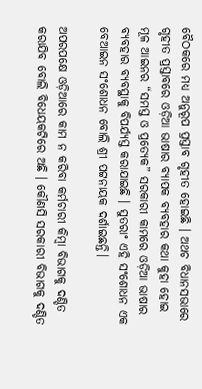ବୈଠକରେ ମଧ୍ୟ ଅନୁରୂପ ପ୍ରସ୍ତାବ ଗୃହୀତ ହୋଇଛି । ଅଥଚ ବିଧାନସଭାରେ ଗୃହୀତ ପ୍ରସ୍ତାବରେ ଓଡ଼ିଆ ଭାଷାର ବ୍ୟାପକ ବ୍ୟବହାର କଥା କୁହା ହୋଇ ମୂଳ ଆଇନର “ସମସ୍ତ ଓ ପ୍ରତ୍ୟେକ” ସରକାରୀ କାମରେ ଓଡ଼ିଆ ଭାଷାର ବ୍ୟବହାର ବ୍ୟବସ୍ଥାକୁ ବିପର୍ଯ୍ୟସ୍ତ କରାଯାଇଛି । ସୁତରାଂ ଏହି ସଂଶୋଧନ ଏକ ବେଆଇନ ସଂଶୋଧନ ବୋଲି ଶ୍ରୀ ପଟ୍ଟନାୟକ ଦର୍ଶାଇଛନ୍ତି।

ଅପରପକ୍ଷେ ଓଡ଼ିଆରେ କାମ ନ କରିବା କର୍ମଚାରୀ କିମ୍ବା ବିଭାଗକୁ ଦଣ୍ଡିତ କରାଯିବ ବୋଲି ବିଧେୟକଟିରେ ଅଛି । କୌଣସି ସରକାରୀ ବିଭାଗକୁ ଦଣ୍ଡିତ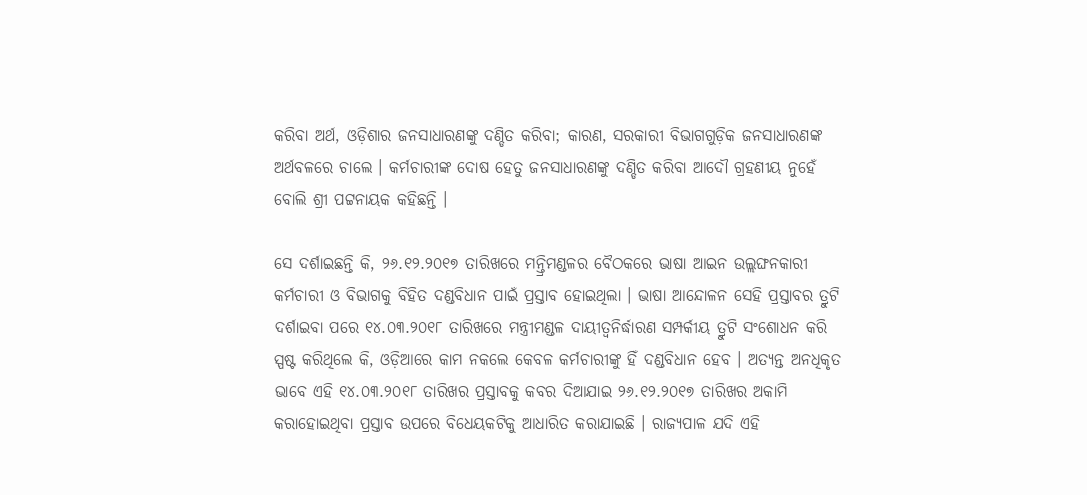କରିବା ଅର୍ଥ, ଓଡ଼ିଶାର ଜନସାଧାରଣଙ୍କୁ ଦଣ୍ଡିତ କରିବା; କାରଣ, ସରକାରୀ ବିଭାଗଗୁଡ଼ିକ ଜନସାଧାରଣଙ୍କ ଅର୍ଥବଳରେ ଚାଲେ । କର୍ମଚାରୀଙ୍କ ଦୋଷ ହେତୁ ଜନସାଧାରଣଙ୍କୁ ଦଣ୍ଡିତ କରିବା ଆଦୌ ଗ୍ରହଣୀୟ ନୁହେଁ ବୋଲି ଶ୍ରୀ ପଟ୍ଟନାୟକ କହିଛନ୍ତି ।

ସେ ଦର୍ଶାଇଛନ୍ତି କି, ୨୬.୧୨.୨୦୧୭ ତାରିଖରେ ମନ୍ତ୍ରିମଣ୍ଡଳର ବୈଠକରେ ଭାଷା ଆଇନ ଉଲ୍ଲଙ୍ଘନକାରୀ କର୍ମଚାରୀ ଓ ବିଭାଗକୁ ବିହିତ ଦଣ୍ଡବିଧାନ ପାଇଁ ପ୍ରସ୍ତାବ ହୋଇଥିଲା । ଭାଷା ଆନ୍ଦୋଳନ ସେହି ପ୍ରସ୍ତାବର ତ୍ରୁଟି ଦର୍ଶାଇବା ପରେ ୧୪.୦୩.୨୦୧୮ ତାରିଖରେ ମନ୍ତ୍ରୀମଣ୍ଡଳ ଦାୟୀତ୍ଵନିର୍ଦ୍ଧାରଣ ସମ୍ପର୍କୀୟ ତ୍ରୁଟି ସଂଶୋଧନ କରି ସ୍ପଷ୍ଟ କରିଥିଲେ କି, ଓଡ଼ିଆରେ କାମ ନକଲେ କେବଳ କର୍ମଚାରୀଙ୍କୁ ହିଁ ଦଣ୍ଡବିଧାନ ହେବ । ଅତ୍ୟନ୍ତ ଅନଧିକୃତ ଭାବେ ଏହି ୧୪.୦୩.୨୦୧୮ ତାରିଖର ପ୍ରସ୍ତାବକୁ କବର ଦିଆଯାଇ ୨୬.୧୨.୨୦୧୭ ତାରିଖର ଅକାମି କରାହୋଇଥିବା ପ୍ରସ୍ତାବ ଉପରେ ବିଧେୟକଟିକୁ ଆଧାରିତ କରାଯାଇଛି । ରାଜ୍ୟପାଳ ଯଦି ଏହି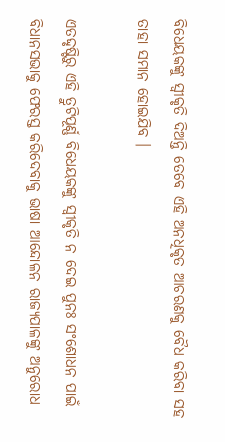ବିଧେୟକଙ୍କୁ ସ୍ବୀକୃତି ଦିଅନ୍ତି ତେବେ ଏହି ଅନଧିକୃତ ଆଚରଣକୁ ବୈଧ କରିବା ସହ ତାହା ସମାନ ହୋଇଯିବ ।

ଏତଦ୍ଦୃଷ୍ଟିରୁ ଏହି ତ୍ରୁଟିପୂର୍ଣ୍ଣ ବିଧେୟକଙ୍କୁ ସ୍ବୀକୃତି ନ ଦେଇ ପୁନଃ ସଂଶୋଧନ ପାଇଁ ବିଧାନସଭାକୁ ଫେରସ୍ତ କରିଦେବାକୁ ଭାଷା ଆନ୍ଦୋଳନ ରାଜ୍ୟପାଳଙ୍କୁ ଅନୁରୋଧ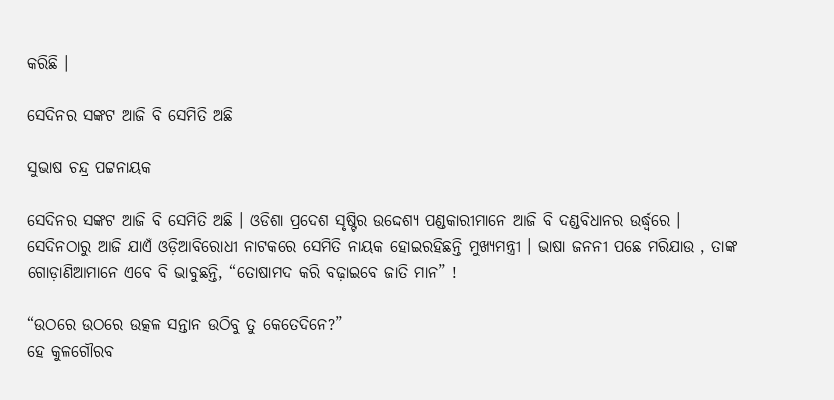କରିଛି ।

ସେଦିନର ସଙ୍କଟ ଆଜି ବି ସେମିତି ଅଛି

ସୁଭାଷ ଚନ୍ଦ୍ର ପଟ୍ଟନାୟକ

ସେଦିନର ସଙ୍କଟ ଆଜି ବି ସେମିତି ଅଛି । ଓଡିଶା ପ୍ରଦେଶ ସୃଷ୍ଟିର ଉଦ୍ଦେଶ୍ୟ ପଣ୍ଡକାରୀମାନେ ଆଜି ବି ଦଣ୍ଡବିଧାନର ଉର୍ଦ୍ଧ୍ବରେ । ସେଦିନଠାରୁ ଆଜି ଯାଏଁ ଓଡ଼ିଆବିରୋଧୀ ନାଟକରେ ସେମିତି ନାୟକ ହୋଇରହିଛନ୍ତି ମୁଖ୍ୟମନ୍ତ୍ରୀ । ଭାଷା ଜନନୀ ପଛେ ମରିଯାଉ , ତାଙ୍କ ଗୋଡ଼ାଣିଆମାନେ ଏବେ ବି ଭାବୁଛନ୍ତି, “ତୋଷାମଦ କରି ବଢ଼ାଇବେ ଜାତି ମାନ” !

“ଉଠରେ ଉଠରେ ଉତ୍କଳ ସନ୍ତାନ ଉଠିବୁ ତୁ କେତେଦିନେ?”
ହେ କୁଳଗୌରବ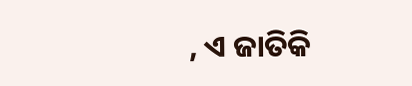, ଏ ଜାତିକି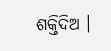ଶକ୍ତିଦିଅ ।